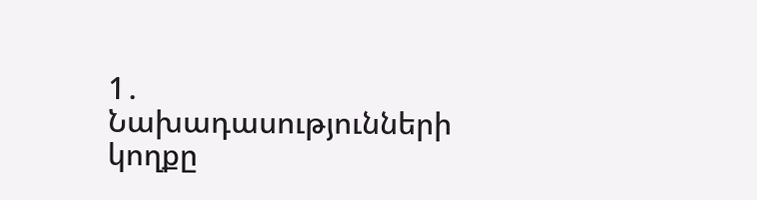1․ Նախադասությունների կողքը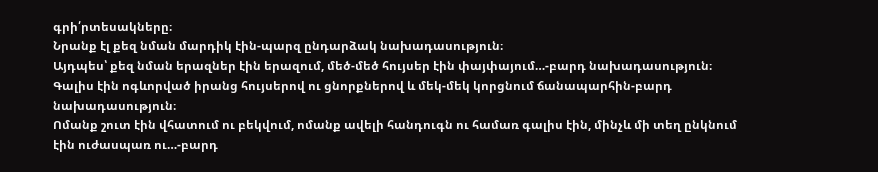գրի՛րտեսակները։
Նրանք էլ քեզ նման մարդիկ էին-պարզ ընդարձակ նախադասություն։
Այդպես՝ քեզ նման երազներ էին երազում, մեծ-մեծ հույսեր էին փայփայում…-բարդ նախադասություն։
Գալիս էին ոգևորված իրանց հույսերով ու ցնորքներով և մեկ-մեկ կորցնում ճանապարհին-բարդ նախադասություն։
Ոմանք շուտ էին վհատում ու բեկվում, ոմանք ավելի հանդուգն ու համառ գալիս էին, մինչև մի տեղ ընկնում էին ուժասպառ ու…-բարդ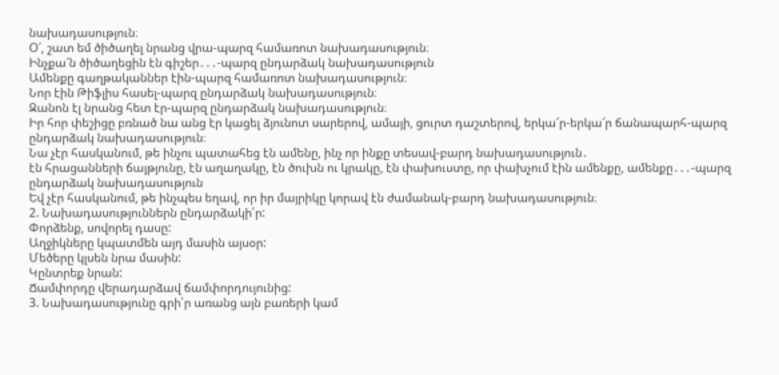նախադասություն։
Օ՜, շատ եմ ծիծաղել նրանց վրա-պարզ համառոտ նախադասություն։
Ինչքա՜ն ծիծաղեցին էն գիշեր․․․-պարզ ընդարձակ նախադասություն
Ամենքը գաղթականներ էին-պարզ համառոտ նախադասություն։
Նոր էին Թիֆլիս հասել-պարզ ընդարձակ նախադասություն։
Զանոն էլ նրանց հետ էր-պարզ ընդարձակ նախադասություն։
Իր հոր փեշիցը բռնած նա անց էր կացել ձյունոտ սարերով, ամայի, ցուրտ դաշտերով, երկա՜ր-երկա՜ր ճանապարհ-պարզ ընդարձակ նախադասություն։
Նա չէր հասկանում, թե ինչու պատահեց էն ամենը, ինչ որ ինքը տեսավ-բարդ նախադասություն․
էն հրացանների ճայթյունը, էն աղաղակը, էն ծուխն ու կրակը, էն փախուստը, որ փախչում էին ամենքը, ամենքը․․․-պարզ ընդարձակ նախադասություն
Եվ չէր հասկանում, թե ինչպես եղավ, որ իր մայրիկը կորավ էն ժամանակ-բարդ նախադասություն։
2. Նախադասություններն ընդարձակի՛ր:
Փորձենք, սովորել դասը:
Աղջիկները կպատմեն այդ մասին այսօր:
Մեծերը կլսեն նրա մասին:
Կընտրեք նրան:
Ճամփորդը վերադարձավ ճամփորդույունից:
3. Նախադասությունը գրի՛ր առանց այն բառերի կամ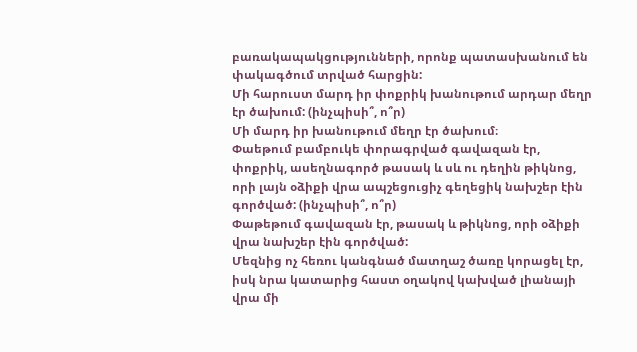բառակապակցությունների, որոնք պատասխանում են փակագծում տրված հարցին:
Մի հարուստ մարդ իր փոքրիկ խանութում արդար մեղր էր ծախում: (ինչպիսի՞, ո՞ր)
Մի մարդ իր խանութում մեղր էր ծախում։
Փաեթում բամբուկե փորագրված գավազան էր, փոքրիկ, ասեղնագործ թասակ և սև ու դեղին թիկնոց, որի լայն օձիքի վրա ապշեցուցիչ գեղեցիկ նախշեր էին գործված: (ինչպիսի՞, ո՞ր)
Փաթեթում գավազան էր, թասակ և թիկնոց, որի օձիքի վրա նախշեր էին գործված:
Մեզնից ոչ հեռու կանգնած մատղաշ ծառը կորացել էր, իսկ նրա կատարից հաստ օղակով կախված լիանայի վրա մի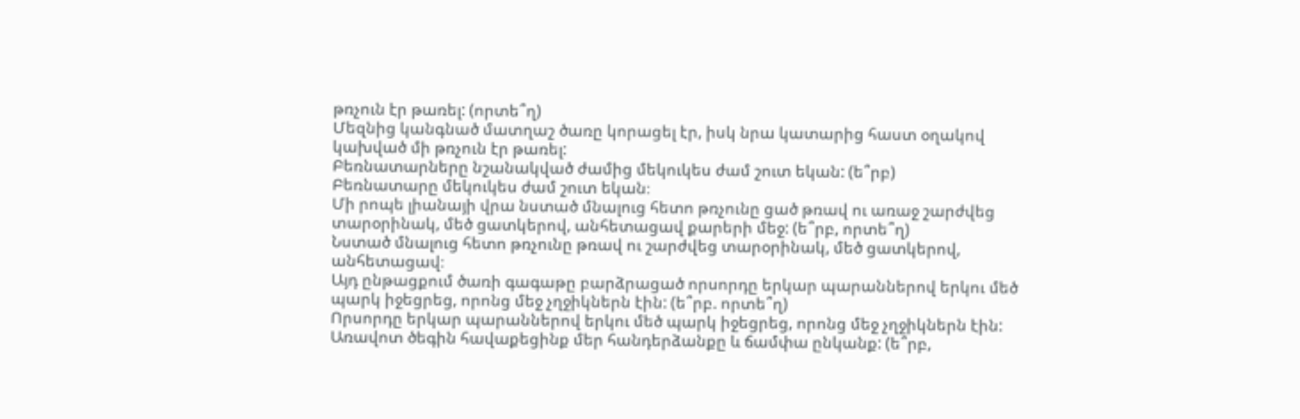թռչուն էր թառել: (որտե՞ղ)
Մեզնից կանգնած մատղաշ ծառը կորացել էր, իսկ նրա կատարից հաստ օղակով կախված մի թռչուն էր թառել:
Բեռնատարները նշանակված ժամից մեկուկես ժամ շուտ եկան: (ե՞րբ)
Բեռնատարը մեկուկես ժամ շուտ եկան։
Մի րոպե լիանայի վրա նստած մնալուց հետո թռչունը ցած թռավ ու առաջ շարժվեց տարօրինակ, մեծ ցատկերով, անհետացավ քարերի մեջ: (ե՞րբ, որտե՞ղ)
Նստած մնալուց հետո թռչունը թռավ ու շարժվեց տարօրինակ, մեծ ցատկերով, անհետացավ։
Այդ ընթացքում ծառի գագաթը բարձրացած որսորդը երկար պարաններով երկու մեծ պարկ իջեցրեց, որոնց մեջ չղջիկներն էին: (ե՞րբ. որտե՞ղ)
Որսորդը երկար պարաններով երկու մեծ պարկ իջեցրեց, որոնց մեջ չղջիկներն էին:
Առավոտ ծեգին հավաքեցինք մեր հանդերձանքը և ճամփա ընկանք: (ե՞րբ,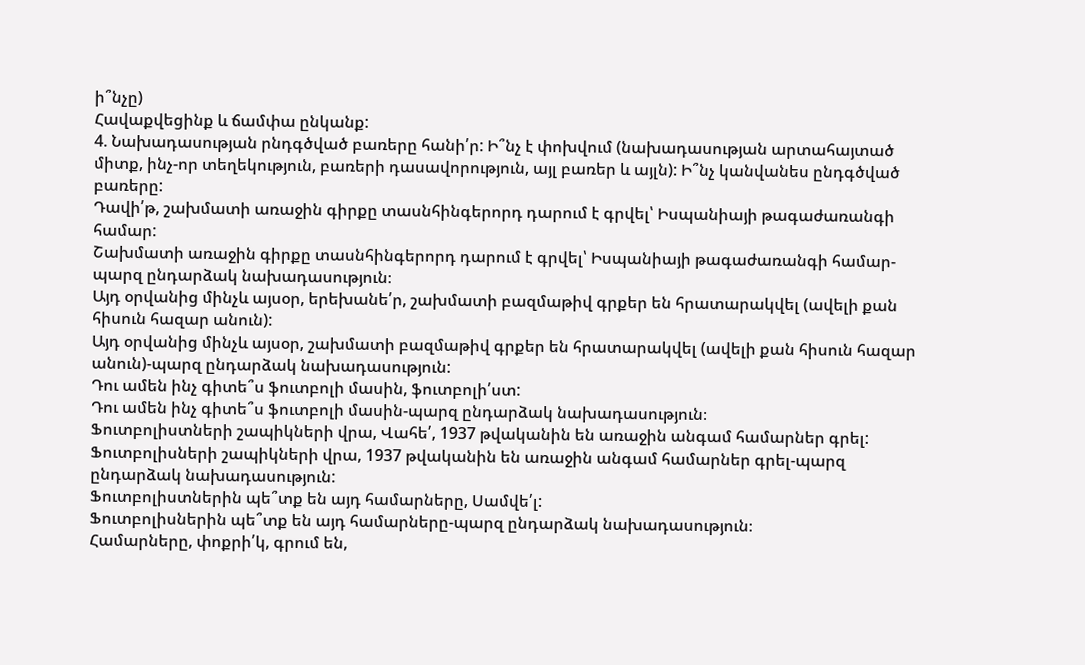ի՞նչը)
Հավաքվեցինք և ճամփա ընկանք:
4. Նախադասության րնդգծված բառերը հանի՛ր: Ի՞նչ է փոխվում (նախադասության արտահայտած միտք, ինչ-որ տեղեկություն, բառերի դասավորություն, այլ բառեր և այլն): Ի՞նչ կանվանես ընդգծված բառերը:
Դավի՛թ, շախմատի առաջին գիրքը տասնհինգերորդ դարում է գրվել՝ Իսպանիայի թագաժառանգի համար:
Շախմատի առաջին գիրքը տասնհինգերորդ դարում է գրվել՝ Իսպանիայի թագաժառանգի համար-պարզ ընդարձակ նախադասություն։
Այդ օրվանից մինչև այսօր, երեխանե՛ր, շախմատի բազմաթիվ գրքեր են հրատարակվել (ավելի քան հիսուն հազար անուն):
Այդ օրվանից մինչև այսօր, շախմատի բազմաթիվ գրքեր են հրատարակվել (ավելի քան հիսուն հազար անուն)-պարզ ընդարձակ նախադասություն:
Դու ամեն ինչ գիտե՞ս ֆուտբոլի մասին, ֆուտբոլի՛ստ:
Դու ամեն ինչ գիտե՞ս ֆուտբոլի մասին-պարզ ընդարձակ նախադասություն։
Ֆուտբոլիստների շապիկների վրա, Վահե՛, 1937 թվականին են առաջին անգամ համարներ գրել:
Ֆուտբոլիսների շապիկների վրա, 1937 թվականին են առաջին անգամ համարներ գրել-պարզ ընդարձակ նախադասություն:
Ֆուտբոլիստներին պե՞տք են այդ համարները, Սամվե՛լ:
Ֆուտբոլիսներին պե՞տք են այդ համարները-պարզ ընդարձակ նախադասություն։
Համարները, փոքրի՛կ, գրում են,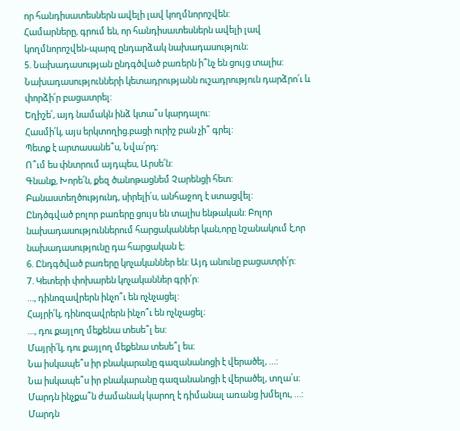որ հանդիսատեսներն ավելի լավ կողմնորոշվեն:
Համարները, գրում են, որ հանդիսատեսներն ավելի լավ կողմնորոշվեն-պարզ ընդարձակ նախադասություն։
5. Նախադասության ընդգծված բառերն ի՞նչ են ցույց տալիս: Նախադասությունների կետադրությանն ուշադրություն դարձրո՛ւ և փորձի՛ր բացատրել:
Եղիշե՛, այդ նամակն ինձ կտա՞ս կարդալու:
Հասմի՛կ, այս երկտողից.բացի ուրիշ բան չի՞ գրել:
Պետք է արտասանե՞ս, Նվա՛րդ:
Ո՞ւմ ես փնտրում այդպես, Արսե՛ն:
Գնանք, Խորե՛ն, քեզ ծանոթացնեմ Չարենցի հետ:
Բանաստեղծությունդ, սիրելի՛ս, անհաջող է ստացվել:
Ընդծգված բոլոր բառերը ցույս են տալիս ենթական: Բոլոր նախադասություններում հարցականներ կան,որը նշանակում է,որ նախադասությունը դա հարցական է։
6. Ընդգծված բառերը կոչականներ են: Այդ անունը բացատրի՛ր:
7. Կետերի փոխարեն կոչականներ գրի՛ր:
…, դինոզավրերն ինչո՞ւ են ոչնչացել:
Հայրի՛կ, դինոզավրերն ինչո՞ւ են ոչնչացել։
…, դու քայլող մեքենա տեսե՞լ ես:
Մայրի՛կ, դու քայլող մեքենա տեսե՞լ ես։
Նա իսկապե՞ս իր բնակարանը գազանանոցի է վերածել, …:
Նա իսկապե՞ս իր բնակարանը գազանանոցի է վերածել, տղա՛ս։
Մարդն ինչքա՞ն ժամանակ կարող է դիմանալ առանց խմելու, …:
Մարդն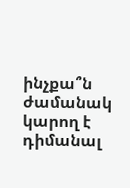ինչքա՞ն ժամանակ կարող է դիմանալ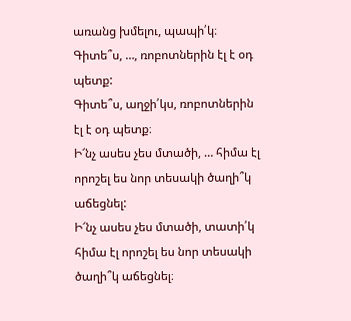առանց խմելու, պապի՛կ։
Գիտե՞ս, …, ռոբոտներին էլ է օդ պետք:
Գիտե՞ս, աղջի՛կս, ռոբոտներին էլ է օդ պետք։
Ի՜նչ ասես չես մտածի, … հիմա էլ որոշել ես նոր տեսակի ծաղի՞կ աճեցնել:
Ի՜նչ ասես չես մտածի, տատի՛կ հիմա էլ որոշել ես նոր տեսակի ծաղի՞կ աճեցնել։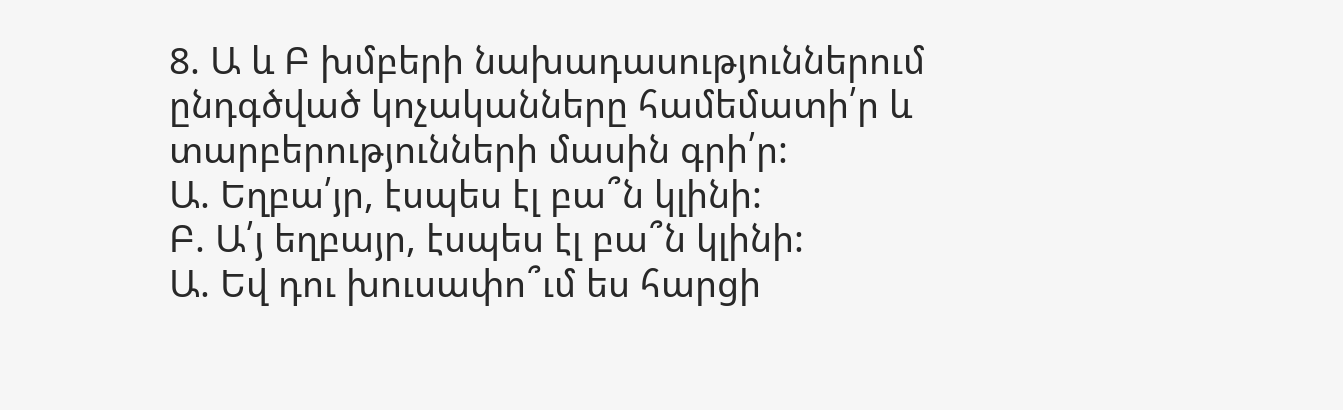8. Ա և Բ խմբերի նախադասություններում ընդգծված կոչականները համեմատի՛ր և տարբերությունների մասին գրի՛ր:
Ա. Եղբա՛յր, էսպես էլ բա՞ն կլինի:
Բ. Ա՛յ եղբայր, էսպես էլ բա՞ն կլինի:
Ա. Եվ դու խուսափո՞ւմ ես հարցի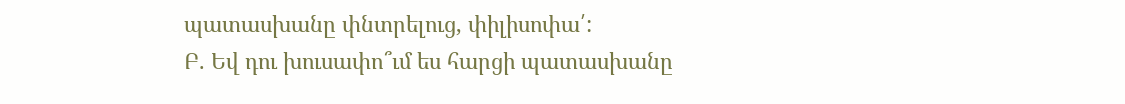պատասխանը փնտրելուց, փիլիսոփա՛:
Բ. Եվ դու խուսափո՞ւմ ես հարցի պատասխանը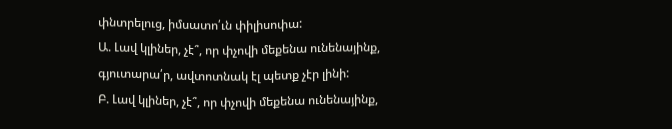փնտրելուց, իմսատո՛ւն փիլիսոփա:
Ա. Լավ կլիներ, չէ՞, որ փչովի մեքենա ունենայինք, գյուտարա՛ր, ավտոտնակ էլ պետք չէր լինի:
Բ. Լավ կլիներ, չէ՞, որ փչովի մեքենա ունենայինք,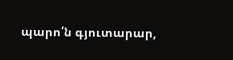պարո՛ն գյուտարար,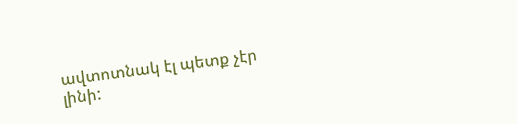ավտոտնակ էլ պետք չէր լինի: